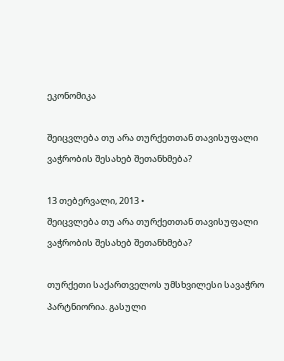ეკონომიკა

შეიცვლება თუ არა თურქეთთან თავისუფალი ვაჭრობის შესახებ შეთანხმება?

13 თებერვალი, 2013 •
შეიცვლება თუ არა თურქეთთან თავისუფალი ვაჭრობის შესახებ შეთანხმება?

თურქეთი საქართველოს უმსხვილესი სავაჭრო პარტნიორია. გასული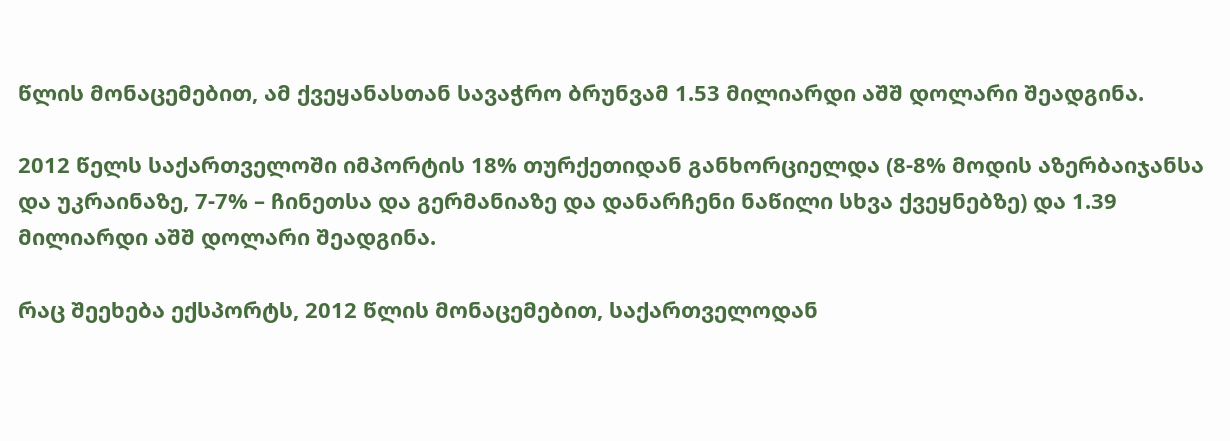წლის მონაცემებით, ამ ქვეყანასთან სავაჭრო ბრუნვამ 1.53 მილიარდი აშშ დოლარი შეადგინა.

2012 წელს საქართველოში იმპორტის 18% თურქეთიდან განხორციელდა (8-8% მოდის აზერბაიჯანსა და უკრაინაზე, 7-7% – ჩინეთსა და გერმანიაზე და დანარჩენი ნაწილი სხვა ქვეყნებზე) და 1.39 მილიარდი აშშ დოლარი შეადგინა.

რაც შეეხება ექსპორტს, 2012 წლის მონაცემებით, საქართველოდან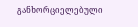განხორციელებული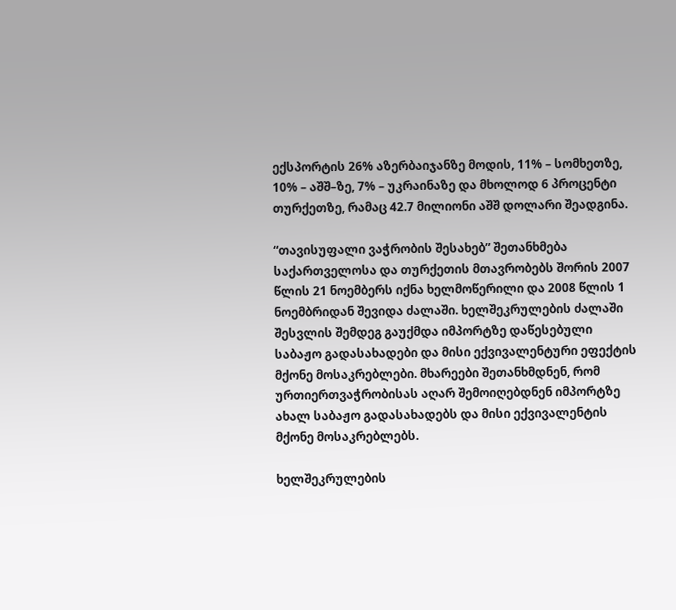ექსპორტის 26% აზერბაიჯანზე მოდის, 11% – სომხეთზე, 10% – აშშ–ზე, 7% – უკრაინაზე და მხოლოდ 6 პროცენტი თურქეთზე, რამაც 42.7 მილიონი აშშ დოლარი შეადგინა.

“თავისუფალი ვაჭრობის შესახებ” შეთანხმება საქართველოსა და თურქეთის მთავრობებს შორის 2007 წლის 21 ნოემბერს იქნა ხელმოწერილი და 2008 წლის 1 ნოემბრიდან შევიდა ძალაში. ხელშეკრულების ძალაში შესვლის შემდეგ გაუქმდა იმპორტზე დაწესებული საბაჟო გადასახადები და მისი ექვივალენტური ეფექტის მქონე მოსაკრებლები. მხარეები შეთანხმდნენ, რომ ურთიერთვაჭრობისას აღარ შემოიღებდნენ იმპორტზე ახალ საბაჟო გადასახადებს და მისი ექვივალენტის მქონე მოსაკრებლებს.

ხელშეკრულების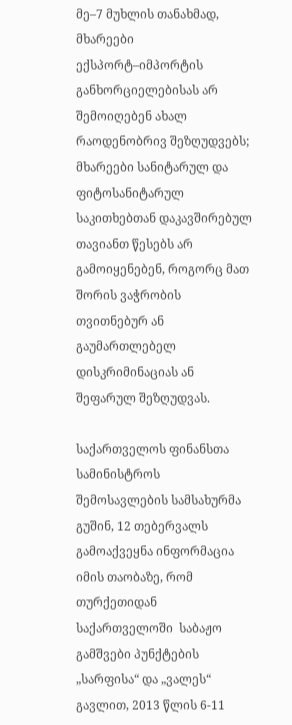მე–7 მუხლის თანახმად, მხარეები ექსპორტ–იმპორტის განხორციელებისას არ შემოიღებენ ახალ რაოდენობრივ შეზღუდვებს; მხარეები სანიტარულ და ფიტოსანიტარულ საკითხებთან დაკავშირებულ თავიანთ წესებს არ გამოიყენებენ, როგორც მათ შორის ვაჭრობის თვითნებურ ან გაუმართლებელ დისკრიმინაციას ან შეფარულ შეზღუდვას.

საქართველოს ფინანსთა სამინისტროს შემოსავლების სამსახურმა გუშინ, 12 თებერვალს გამოაქვეყნა ინფორმაცია იმის თაობაზე, რომ თურქეთიდან საქართველოში  საბაჟო გამშვები პუნქტების „სარფისა“ და „ვალეს“ გავლით, 2013 წლის 6-11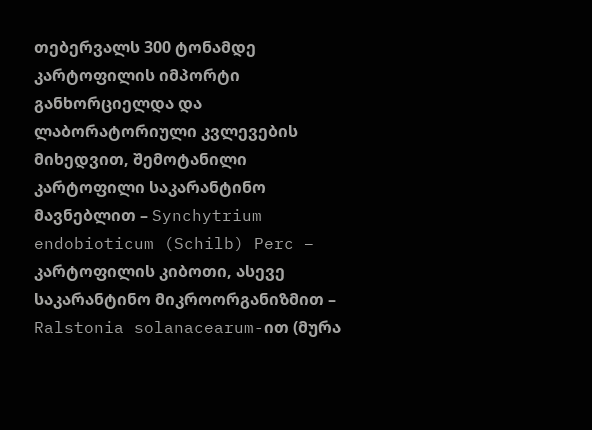თებერვალს 300 ტონამდე კარტოფილის იმპორტი განხორციელდა და ლაბორატორიული კვლევების მიხედვით, შემოტანილი კარტოფილი საკარანტინო მავნებლით – Synchytrium endobioticum (Schilb) Perc – კარტოფილის კიბოთი, ასევე საკარანტინო მიკროორგანიზმით – Ralstonia solanacearum-ით (მურა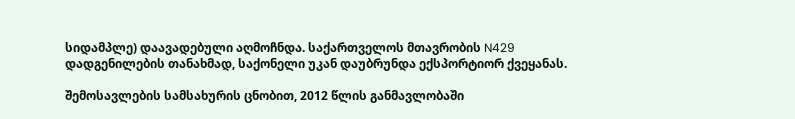სიდამპლე) დაავადებული აღმოჩნდა. საქართველოს მთავრობის N429 დადგენილების თანახმად, საქონელი უკან დაუბრუნდა ექსპორტიორ ქვეყანას.

შემოსავლების სამსახურის ცნობით, 2012 წლის განმავლობაში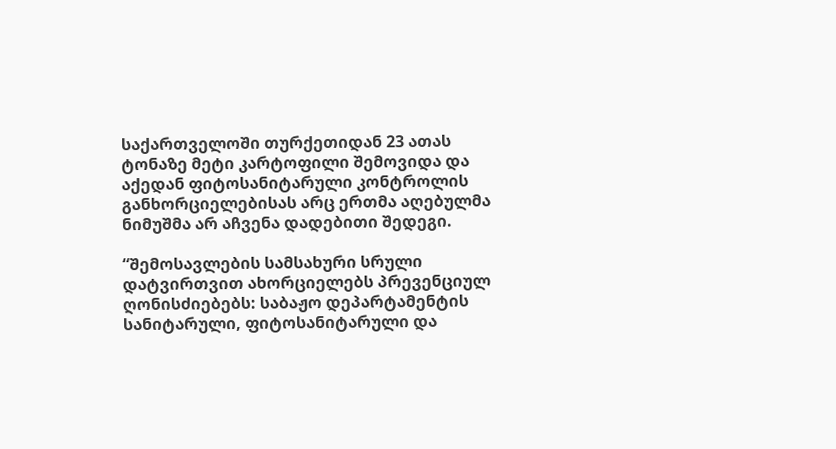საქართველოში თურქეთიდან 23 ათას ტონაზე მეტი კარტოფილი შემოვიდა და აქედან ფიტოსანიტარული კონტროლის განხორციელებისას არც ერთმა აღებულმა ნიმუშმა არ აჩვენა დადებითი შედეგი.

“შემოსავლების სამსახური სრული დატვირთვით ახორციელებს პრევენციულ ღონისძიებებს: საბაჟო დეპარტამენტის სანიტარული, ფიტოსანიტარული და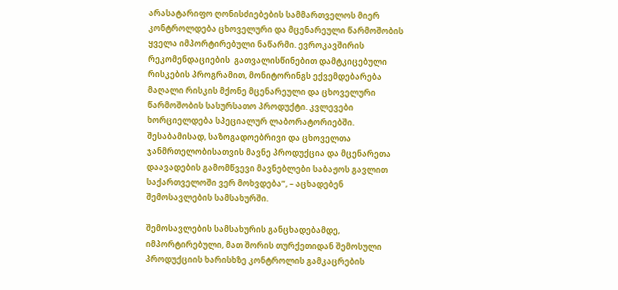არასატარიფო ღონისძიებების სამმართველოს მიერ კონტროლდება ცხოველური და მცენარეული წარმოშობის ყველა იმპორტირებული ნაწარმი. ევროკავშირის რეკომენდაციების  გათვალისწინებით დამტკიცებული რისკების პროგრამით, მონიტორინგს ექვემდებარება მაღალი რისკის მქონე მცენარეული და ცხოველური წარმოშობის სასურსათო პროდუქტი. კვლევები ხორციელდება სპეციალურ ლაბორატორიებში. შესაბამისად, საზოგადოებრივი და ცხოველთა ჯანმრთელობისათვის მავნე პროდუქცია და მცენარეთა დაავადების გამომწვევი მავნებლები საბაჟოს გავლით საქართველოში ვერ მოხვდება”, – აცხადებენ შემოსავლების სამსახურში.

შემოსავლების სამსახურის განცხადებამდე, იმპორტირებული, მათ შორის თურქეთიდან შემოსული პროდუქციის ხარისხზე კონტროლის გამკაცრების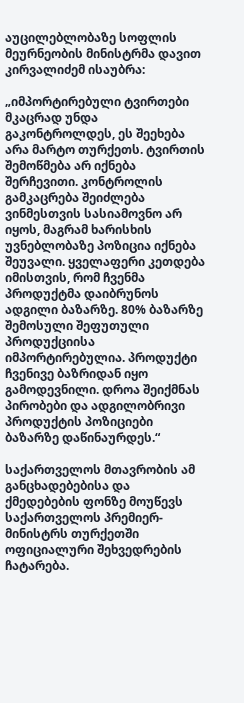აუცილებლობაზე სოფლის მეურნეობის მინისტრმა დავით კირვალიძემ ისაუბრა:

„იმპორტირებული ტვირთები მკაცრად უნდა გაკონტროლდეს, ეს შეეხება არა მარტო თურქეთს. ტვირთის შემოწმება არ იქნება შერჩევითი. კონტროლის გამკაცრება შეიძლება ვინმესთვის სასიამოვნო არ იყოს, მაგრამ ხარისხის უვნებლობაზე პოზიცია იქნება შეუვალი. ყველაფერი კეთდება იმისთვის, რომ ჩვენმა პროდუქტმა დაიბრუნოს ადგილი ბაზარზე. 80% ბაზარზე შემოსული შეფუთული პროდუქციისა იმპორტირებულია. პროდუქტი ჩვენივე ბაზრიდან იყო გამოდევნილი. დროა შეიქმნას პირობები და ადგილობრივი პროდუქტის პოზიციები ბაზარზე დაწინაურდეს.“

საქართველოს მთავრობის ამ განცხადებებისა და ქმედებების ფონზე მოუწევს საქართველოს პრემიერ-მინისტრს თურქეთში ოფიციალური შეხვედრების ჩატარება.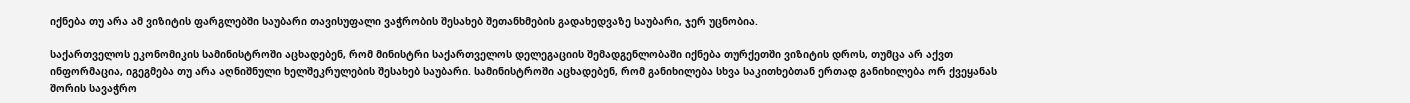იქნება თუ არა ამ ვიზიტის ფარგლებში საუბარი თავისუფალი ვაჭრობის შესახებ შეთანხმების გადახედვაზე საუბარი, ჯერ უცნობია.

საქართველოს ეკონომიკის სამინისტროში აცხადებენ, რომ მინისტრი საქართველოს დელეგაციის შემადგენლობაში იქნება თურქეთში ვიზიტის დროს, თუმცა არ აქვთ ინფორმაცია, იგეგმება თუ არა აღნიშნული ხელშეკრულების შესახებ საუბარი. სამინისტროში აცხადებენ, რომ განიხილება სხვა საკითხებთან ერთად განიხილება ორ ქვეყანას შორის სავაჭრო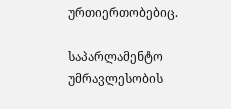ურთიერთობებიც.

საპარლამენტო უმრავლესობის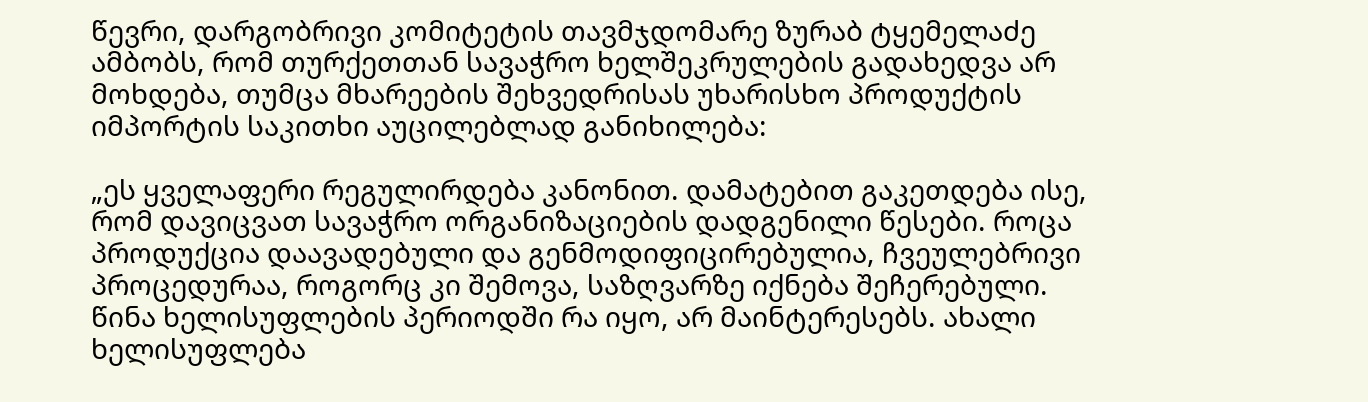წევრი, დარგობრივი კომიტეტის თავმჯდომარე ზურაბ ტყემელაძე ამბობს, რომ თურქეთთან სავაჭრო ხელშეკრულების გადახედვა არ მოხდება, თუმცა მხარეების შეხვედრისას უხარისხო პროდუქტის იმპორტის საკითხი აუცილებლად განიხილება:

„ეს ყველაფერი რეგულირდება კანონით. დამატებით გაკეთდება ისე, რომ დავიცვათ სავაჭრო ორგანიზაციების დადგენილი წესები. როცა პროდუქცია დაავადებული და გენმოდიფიცირებულია, ჩვეულებრივი პროცედურაა, როგორც კი შემოვა, საზღვარზე იქნება შეჩერებული. წინა ხელისუფლების პერიოდში რა იყო, არ მაინტერესებს. ახალი ხელისუფლება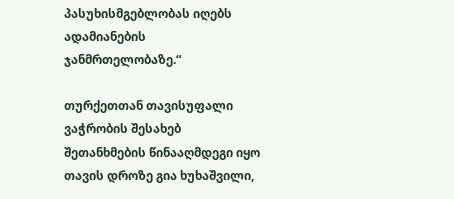პასუხისმგებლობას იღებს ადამიანების ჯანმრთელობაზე.“

თურქეთთან თავისუფალი ვაჭრობის შესახებ შეთანხმების წინააღმდეგი იყო თავის დროზე გია ხუხაშვილი,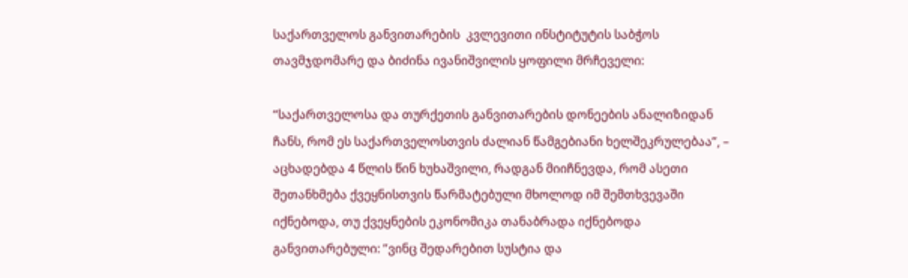საქართველოს განვითარების  კვლევითი ინსტიტუტის საბჭოს თავმჯდომარე და ბიძინა ივანიშვილის ყოფილი მრჩეველი:

“საქართველოსა და თურქეთის განვითარების დონეების ანალიზიდან ჩანს, რომ ეს საქართველოსთვის ძალიან წამგებიანი ხელშეკრულებაა”, – აცხადებდა 4 წლის წინ ხუხაშვილი, რადგან მიიჩნევდა, რომ ასეთი შეთანხმება ქვეყნისთვის წარმატებული მხოლოდ იმ შემთხვევაში იქნებოდა, თუ ქვეყნების ეკონომიკა თანაბრადა იქნებოდა განვითარებული: ”ვინც შედარებით სუსტია და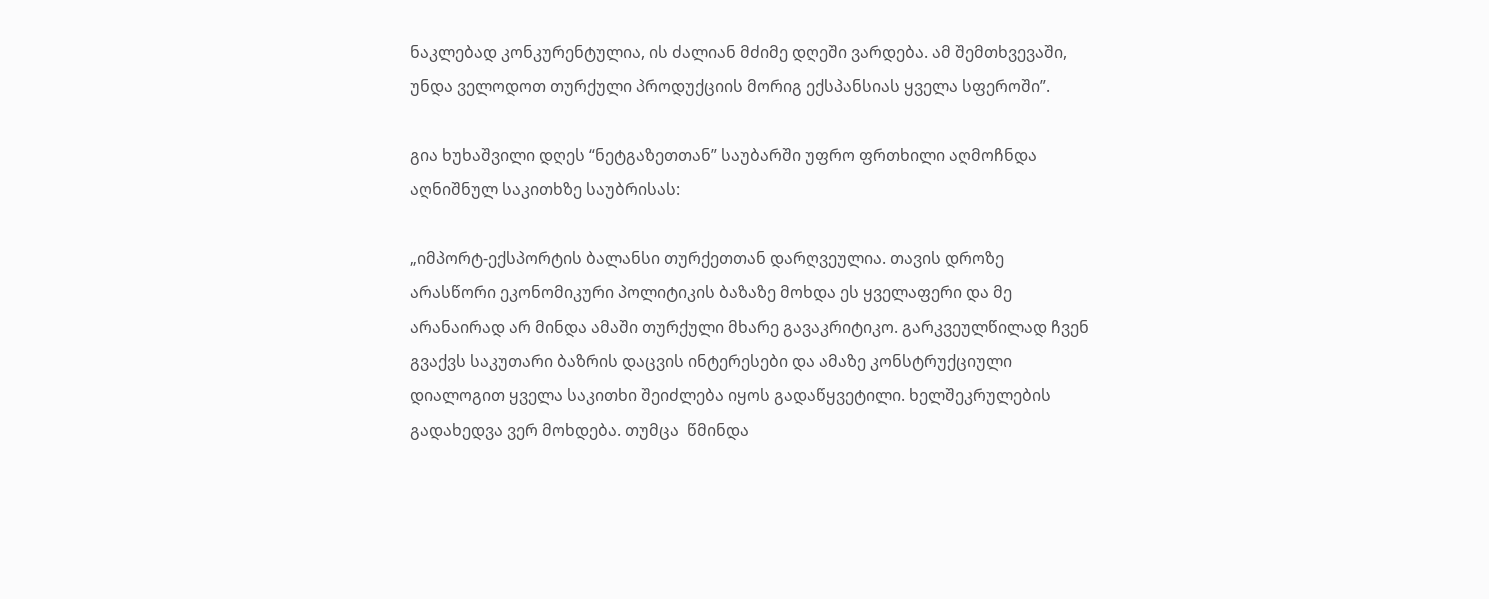ნაკლებად კონკურენტულია, ის ძალიან მძიმე დღეში ვარდება. ამ შემთხვევაში, უნდა ველოდოთ თურქული პროდუქციის მორიგ ექსპანსიას ყველა სფეროში”.

გია ხუხაშვილი დღეს “ნეტგაზეთთან” საუბარში უფრო ფრთხილი აღმოჩნდა აღნიშნულ საკითხზე საუბრისას:

„იმპორტ-ექსპორტის ბალანსი თურქეთთან დარღვეულია. თავის დროზე არასწორი ეკონომიკური პოლიტიკის ბაზაზე მოხდა ეს ყველაფერი და მე არანაირად არ მინდა ამაში თურქული მხარე გავაკრიტიკო. გარკვეულწილად ჩვენ გვაქვს საკუთარი ბაზრის დაცვის ინტერესები და ამაზე კონსტრუქციული დიალოგით ყველა საკითხი შეიძლება იყოს გადაწყვეტილი. ხელშეკრულების გადახედვა ვერ მოხდება. თუმცა  წმინდა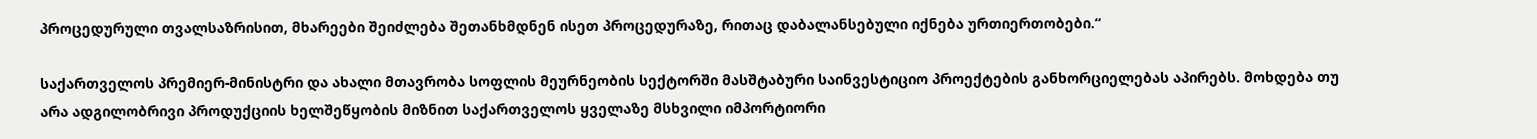პროცედურული თვალსაზრისით, მხარეები შეიძლება შეთანხმდნენ ისეთ პროცედურაზე, რითაც დაბალანსებული იქნება ურთიერთობები.“

საქართველოს პრემიერ-მინისტრი და ახალი მთავრობა სოფლის მეურნეობის სექტორში მასშტაბური საინვესტიციო პროექტების განხორციელებას აპირებს. მოხდება თუ არა ადგილობრივი პროდუქციის ხელშეწყობის მიზნით საქართველოს ყველაზე მსხვილი იმპორტიორი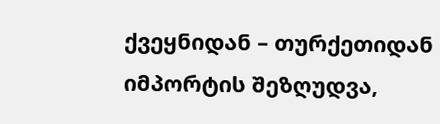ქვეყნიდან – თურქეთიდან იმპორტის შეზღუდვა,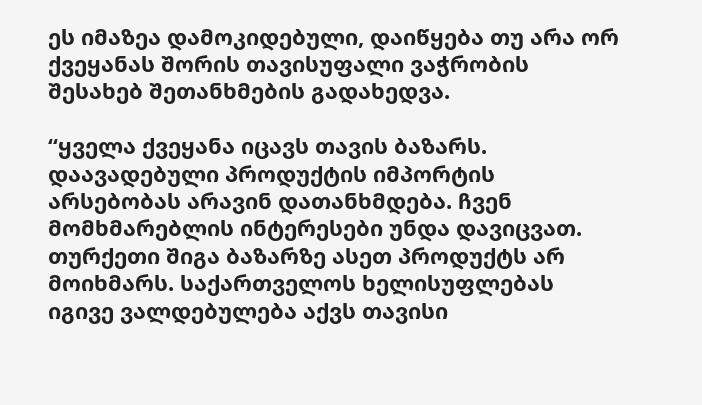ეს იმაზეა დამოკიდებული, დაიწყება თუ არა ორ ქვეყანას შორის თავისუფალი ვაჭრობის შესახებ შეთანხმების გადახედვა.

“ყველა ქვეყანა იცავს თავის ბაზარს. დაავადებული პროდუქტის იმპორტის არსებობას არავინ დათანხმდება. ჩვენ მომხმარებლის ინტერესები უნდა დავიცვათ. თურქეთი შიგა ბაზარზე ასეთ პროდუქტს არ მოიხმარს. საქართველოს ხელისუფლებას იგივე ვალდებულება აქვს თავისი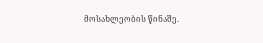მოსახლეობის წინაშე.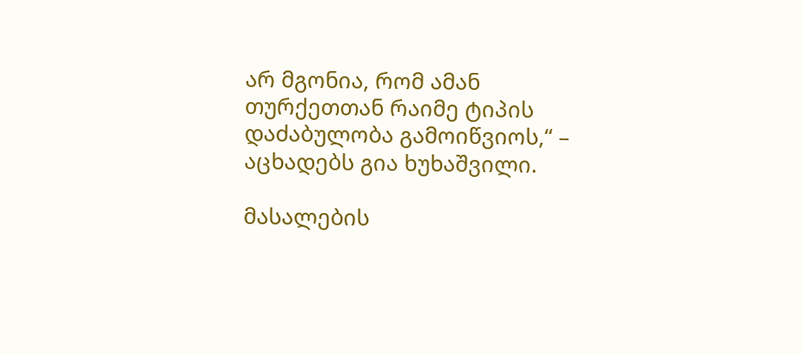არ მგონია, რომ ამან თურქეთთან რაიმე ტიპის დაძაბულობა გამოიწვიოს,“ – აცხადებს გია ხუხაშვილი.

მასალების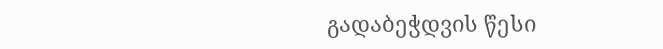გადაბეჭდვის წესი